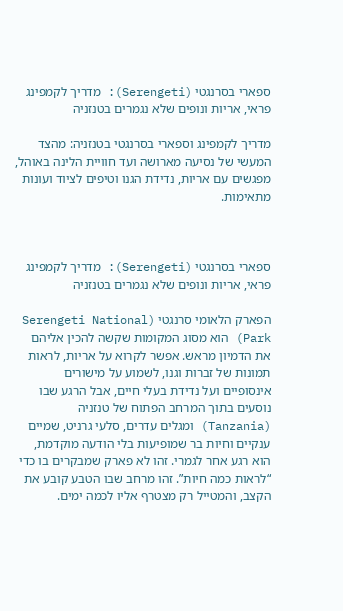ספארי בסרנגטי (Serengeti): מדריך לקמפינג פראי, אריות ונופים שלא נגמרים בטנזניה

מדריך לקמפינג וספארי בסרנגטי בטנזניה: מהצד המעשי של נסיעה מארושה ועד חוויית הלינה באוהל, מפגשים עם אריות, נדידת הגנו וטיפים לציוד ועונות מתאימות.



ספארי בסרנגטי (Serengeti): מדריך לקמפינג פראי, אריות ונופים שלא נגמרים בטנזניה

הפארק הלאומי סרנגטי (Serengeti National Park) הוא מסוג המקומות שקשה להכין אליהם את הדמיון מראש. אפשר לקרוא על אריות, לראות תמונות של זברות וגנו, לשמוע על מישורים אינסופיים ועל נדידת בעלי חיים, אבל הרגע שבו נוסעים בתוך המרחב הפתוח של טנזניה (Tanzania) ומגלים עדרים, סלעי גרניט, שמיים ענקיים וחיות בר שמופיעות בלי הודעה מוקדמת, הוא רגע אחר לגמרי. זהו לא פארק שמבקרים בו כדי “לראות כמה חיות”. זהו מרחב שבו הטבע קובע את הקצב, והמטייל רק מצטרף אליו לכמה ימים.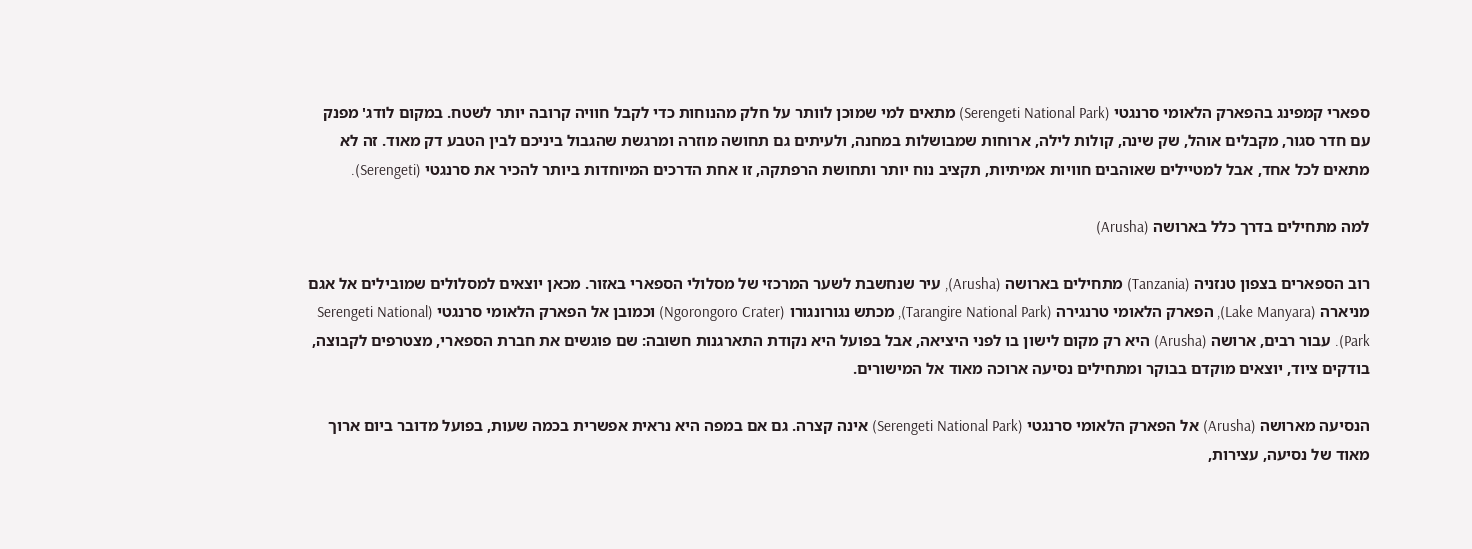ספארי קמפינג בהפארק הלאומי סרנגטי (Serengeti National Park) מתאים למי שמוכן לוותר על חלק מהנוחות כדי לקבל חוויה קרובה יותר לשטח. במקום לודג' מפנק עם חדר סגור, מקבלים אוהל, שק שינה, קולות לילה, ארוחות שמבושלות במחנה, ולעיתים גם תחושה מוזרה ומרגשת שהגבול ביניכם לבין הטבע דק מאוד. זה לא מתאים לכל אחד, אבל למטיילים שאוהבים חוויות אמיתיות, תקציב נוח יותר ותחושת הרפתקה, זו אחת הדרכים המיוחדות ביותר להכיר את סרנגטי (Serengeti).

למה מתחילים בדרך כלל בארושה (Arusha)

רוב הספארים בצפון טנזניה (Tanzania) מתחילים בארושה (Arusha), עיר שנחשבת לשער המרכזי של מסלולי הספארי באזור. מכאן יוצאים למסלולים שמובילים אל אגם מניארה (Lake Manyara), הפארק הלאומי טרנגירה (Tarangire National Park), מכתש נגורונגורו (Ngorongoro Crater) וכמובן אל הפארק הלאומי סרנגטי (Serengeti National Park). עבור רבים, ארושה (Arusha) היא רק מקום לישון בו לפני היציאה, אבל בפועל היא נקודת התארגנות חשובה: שם פוגשים את חברת הספארי, מצטרפים לקבוצה, בודקים ציוד, יוצאים מוקדם בבוקר ומתחילים נסיעה ארוכה מאוד אל המישורים.

הנסיעה מארושה (Arusha) אל הפארק הלאומי סרנגטי (Serengeti National Park) אינה קצרה. גם אם במפה היא נראית אפשרית בכמה שעות, בפועל מדובר ביום ארוך מאוד של נסיעה, עצירות,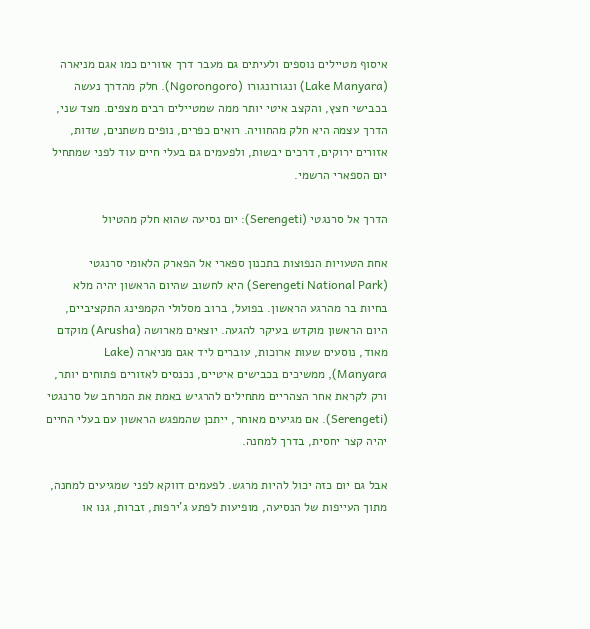איסוף מטיילים נוספים ולעיתים גם מעבר דרך אזורים כמו אגם מניארה (Lake Manyara) ונגורונגורו (Ngorongoro). חלק מהדרך נעשה בכבישי חצץ, והקצב איטי יותר ממה שמטיילים רבים מצפים. מצד שני, הדרך עצמה היא חלק מהחוויה. רואים כפרים, נופים משתנים, שדות, אזורים ירוקים, דרכים יבשות, ולפעמים גם בעלי חיים עוד לפני שמתחיל יום הספארי הרשמי.

הדרך אל סרנגטי (Serengeti): יום נסיעה שהוא חלק מהטיול

אחת הטעויות הנפוצות בתכנון ספארי אל הפארק הלאומי סרנגטי (Serengeti National Park) היא לחשוב שהיום הראשון יהיה מלא בחיות בר מהרגע הראשון. בפועל, ברוב מסלולי הקמפינג התקציביים, היום הראשון מוקדש בעיקר להגעה. יוצאים מארושה (Arusha) מוקדם מאוד, נוסעים שעות ארוכות, עוברים ליד אגם מניארה (Lake Manyara), ממשיכים בכבישים איטיים, נכנסים לאזורים פתוחים יותר, ורק לקראת אחר הצהריים מתחילים להרגיש באמת את המרחב של סרנגטי (Serengeti). אם מגיעים מאוחר, ייתכן שהמפגש הראשון עם בעלי החיים יהיה קצר יחסית, בדרך למחנה.

אבל גם יום כזה יכול להיות מרגש. לפעמים דווקא לפני שמגיעים למחנה, מתוך העייפות של הנסיעה, מופיעות לפתע ג'ירפות, זברות, גנו או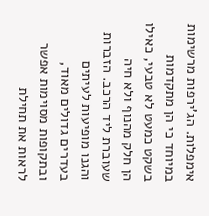אימפלות. הג'ירפות מרשימות במיוחד כי הן מתקדמות בשקט כמעט לא טבעי, כאילו הן חלק מהנוף ולא חיה שעוברת ליד הרכב. הזברות והגנו מופיעות לעיתים בעדרים גדולים מאוד, ובתקופות מסוימות אפשר לראות את תחילת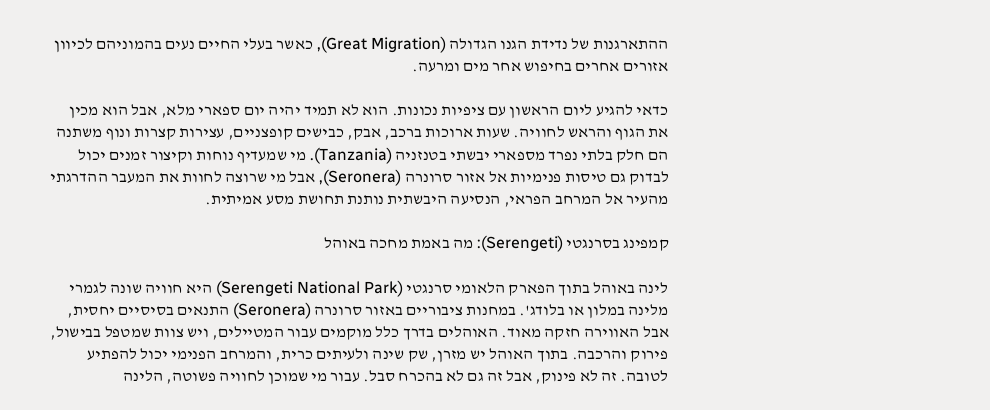ההתארגנות של נדידת הגנו הגדולה (Great Migration), כאשר בעלי החיים נעים בהמוניהם לכיוון אזורים אחרים בחיפוש אחר מים ומרעה.

כדאי להגיע ליום הראשון עם ציפיות נכונות. הוא לא תמיד יהיה יום ספארי מלא, אבל הוא מכין את הגוף והראש לחוויה. שעות ארוכות ברכב, אבק, כבישים קופצניים, עצירות קצרות ונוף משתנה הם חלק בלתי נפרד מספארי יבשתי בטנזניה (Tanzania). מי שמעדיף נוחות וקיצור זמנים יכול לבדוק גם טיסות פנימיות אל אזור סרונרה (Seronera), אבל מי שרוצה לחוות את המעבר ההדרגתי מהעיר אל המרחב הפראי, הנסיעה היבשתית נותנת תחושת מסע אמיתית.

קמפינג בסרנגטי (Serengeti): מה באמת מחכה באוהל

לינה באוהל בתוך הפארק הלאומי סרנגטי (Serengeti National Park) היא חוויה שונה לגמרי מלינה במלון או בלודג'. במחנות ציבוריים באזור סרונרה (Seronera) התנאים בסיסיים יחסית, אבל האווירה חזקה מאוד. האוהלים בדרך כלל מוקמים עבור המטיילים, ויש צוות שמטפל בבישול, פירוק והרכבה. בתוך האוהל יש מזרן, שק שינה ולעיתים כרית, והמרחב הפנימי יכול להפתיע לטובה. זה לא פינוק, אבל זה גם לא בהכרח סבל. עבור מי שמוכן לחוויה פשוטה, הלינה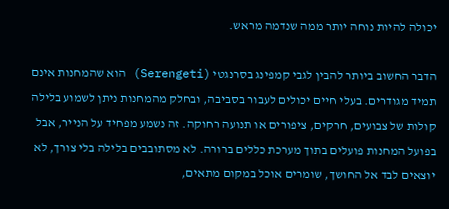יכולה להיות נוחה יותר ממה שנדמה מראש.

הדבר החשוב ביותר להבין לגבי קמפינג בסרנגטי (Serengeti) הוא שהמחנות אינם תמיד מגודרים. בעלי חיים יכולים לעבור בסביבה, ובחלק מהמחנות ניתן לשמוע בלילה קולות של צבועים, חרקים, ציפורים או תנועה רחוקה. זה נשמע מפחיד על הנייר, אבל בפועל המחנות פועלים בתוך מערכת כללים ברורה. לא מסתובבים בלילה בלי צורך, לא יוצאים לבד אל החושך, שומרים אוכל במקום מתאים,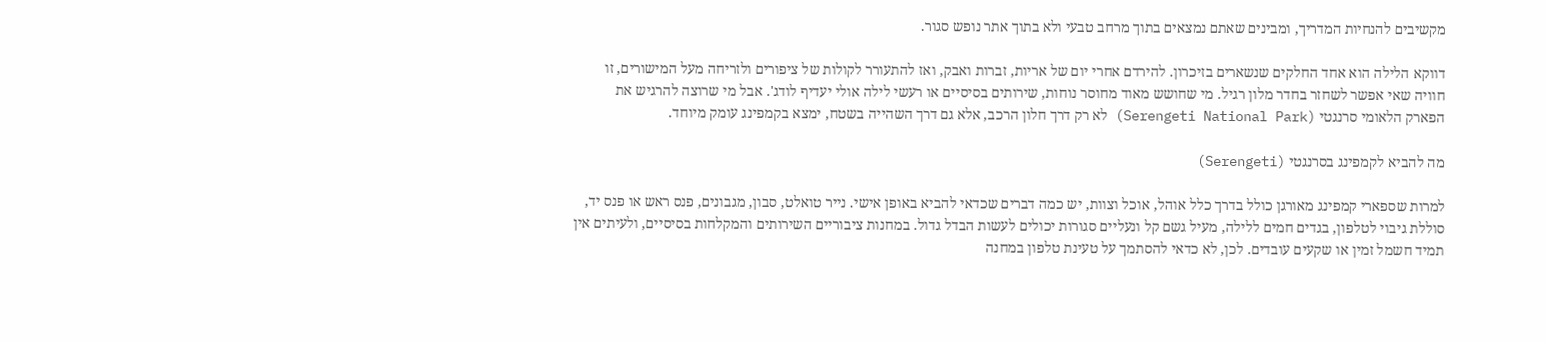מקשיבים להנחיות המדריך, ומבינים שאתם נמצאים בתוך מרחב טבעי ולא בתוך אתר נופש סגור.

דווקא הלילה הוא אחד החלקים שנשארים בזיכרון. להירדם אחרי יום של אריות, זברות ואבק, ואז להתעורר לקולות של ציפורים ולזריחה מעל המישורים, זו חוויה שאי אפשר לשחזר בחדר מלון רגיל. מי שחושש מאוד מחוסר נוחות, שירותים בסיסיים או רעשי לילה אולי יעדיף לודג'. אבל מי שרוצה להרגיש את הפארק הלאומי סרנגטי (Serengeti National Park) לא רק דרך חלון הרכב, אלא גם דרך השהייה בשטח, ימצא בקמפינג עומק מיוחד.

מה להביא לקמפינג בסרנגטי (Serengeti)

למרות שספארי קמפינג מאורגן כולל בדרך כלל אוהל, אוכל וצוות, יש כמה דברים שכדאי להביא באופן אישי. נייר טואלט, סבון, מגבונים, פנס ראש או פנס יד, סוללת גיבוי לטלפון, בגדים חמים ללילה, מעיל גשם קל ונעליים סגורות יכולים לעשות הבדל גדול. במחנות ציבוריים השירותים והמקלחות בסיסיים, ולעיתים אין תמיד חשמל זמין או שקעים עובדים. לכן, לא כדאי להסתמך על טעינת טלפון במחנה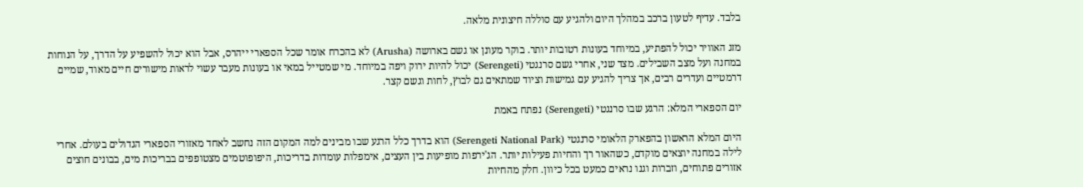בלבד. עדיף לטעון ברכב במהלך היום ולהגיע עם סוללה חיצונית מלאה.

מזג האוויר יכול להפתיע, במיוחד בעונות רטובות יותר. בוקר מעונן או גשם בארושה (Arusha) לא בהכרח אומר שכל הספארי ייהרס, אבל הוא יכול להשפיע על הדרך, על הנוחות במחנה ועל מצב השבילים. מצד שני, אחרי גשם סרנגטי (Serengeti) יכול להיות ירוק ויפה במיוחד. מי שמטייל במאי או בעונות מעבר עשוי לראות מישורים חיים מאוד, שמיים דרמטיים ועדרים רבים, אך צריך להגיע עם גמישות וציוד שמתאים גם לבוץ, לחות וגשם קצר.

יום הספארי המלא: הרגע שבו סרנגטי (Serengeti) נפתח באמת

היום המלא הראשון בהפארק הלאומי סרנגטי (Serengeti National Park) הוא בדרך כלל הרגע שבו מבינים למה המקום הזה נחשב לאחד מאזורי הספארי הגדולים בעולם. אחרי לילה במחנה יוצאים מוקדם, כשהאור רך והחיות פעילות יותר. הג'ירפות מופיעות בין העצים, אימפלות עומדות בדריכות, היפופוטמים מצטופפים בבריכות מים, בבונים חוצים אזורים פתוחים, וזברות וגנו נראים כמעט בכל כיוון. חלק מהחיות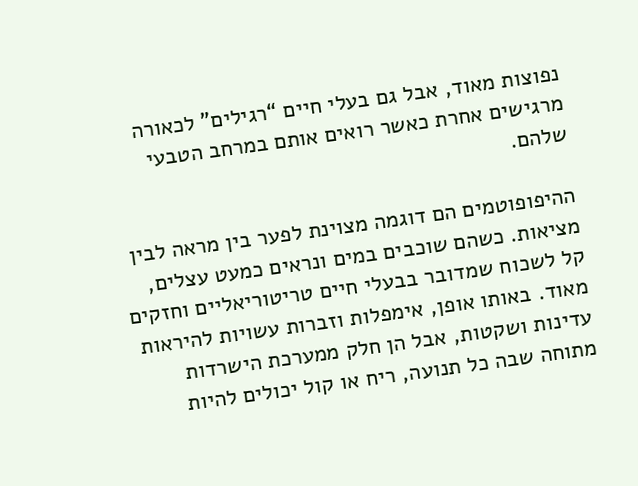נפוצות מאוד, אבל גם בעלי חיים “רגילים” לכאורה מרגישים אחרת כאשר רואים אותם במרחב הטבעי שלהם.

ההיפופוטמים הם דוגמה מצוינת לפער בין מראה לבין מציאות. כשהם שוכבים במים ונראים כמעט עצלים, קל לשכוח שמדובר בבעלי חיים טריטוריאליים וחזקים מאוד. באותו אופן, אימפלות וזברות עשויות להיראות עדינות ושקטות, אבל הן חלק ממערכת הישרדות מתוחה שבה כל תנועה, ריח או קול יכולים להיות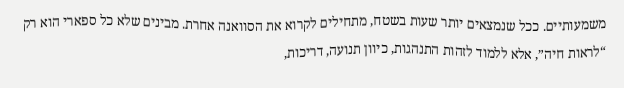משמעותיים. ככל שנמצאים יותר שעות בשטח, מתחילים לקרוא את הסוואנה אחרת. מבינים שלא כל ספארי הוא רק “לראות חיה”, אלא ללמוד לזהות התנהגות, כיוון תנועה, דריכות,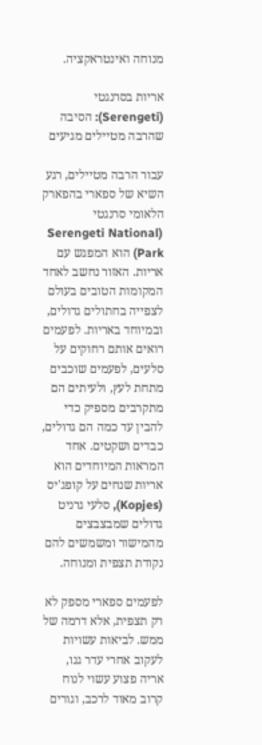מנוחה ואינטראקציה.

אריות בסרנגטי (Serengeti): הסיבה שהרבה מטיילים מגיעים

עבור הרבה מטיילים, רגע השיא של ספארי בהפארק הלאומי סרנגטי (Serengeti National Park) הוא המפגש עם אריות. האזור נחשב לאחד המקומות הטובים בעולם לצפייה בחתולים גדולים, ובמיוחד באריות. לפעמים רואים אותם רחוקים על סלעים, לפעמים שוכבים מתחת לעץ, ולעיתים הם מתקרבים מספיק כדי להבין עד כמה הם גדולים, כבדים ושקטים. אחד המראות המיוחדים הוא אריות שנחים על קופג'יס (Kopjes), סלעי גרניט גדולים שמבצבצים מהמישור ומשמשים להם נקודת תצפית ומנוחה.

לפעמים ספארי מספק לא רק תצפית, אלא דרמה של ממש. לביאות עשויות לעקוב אחרי עדר גנו, אריה פצוע עשוי לנוח קרוב מאוד לרכב, וגורים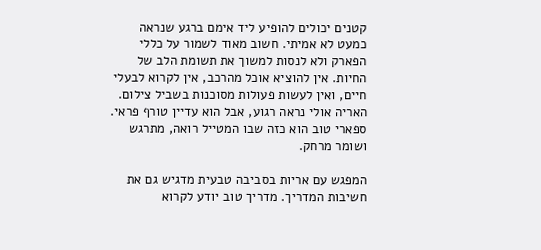קטנים יכולים להופיע ליד אימם ברגע שנראה כמעט לא אמיתי. חשוב מאוד לשמור על כללי הפארק ולא לנסות למשוך את תשומת הלב של החיות. אין להוציא אוכל מהרכב, אין לקרוא לבעלי חיים, ואין לעשות פעולות מסוכנות בשביל צילום. האריה אולי נראה רגוע, אבל הוא עדיין טורף פראי. ספארי טוב הוא כזה שבו המטייל רואה, מתרגש ושומר מרחק.

המפגש עם אריות בסביבה טבעית מדגיש גם את חשיבות המדריך. מדריך טוב יודע לקרוא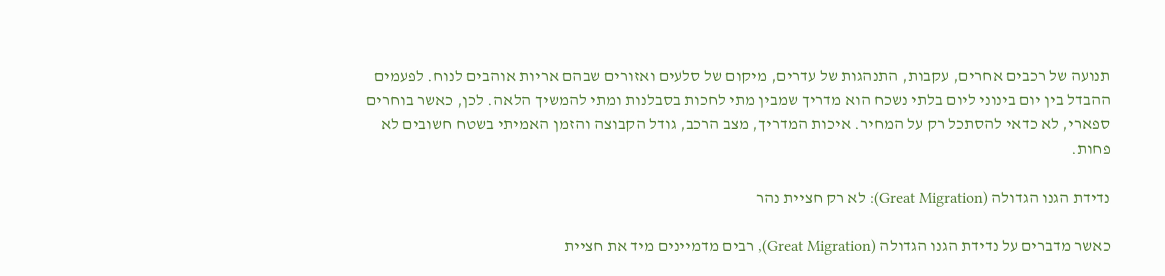תנועה של רכבים אחרים, עקבות, התנהגות של עדרים, מיקום של סלעים ואזורים שבהם אריות אוהבים לנוח. לפעמים ההבדל בין יום בינוני ליום בלתי נשכח הוא מדריך שמבין מתי לחכות בסבלנות ומתי להמשיך הלאה. לכן, כאשר בוחרים ספארי, לא כדאי להסתכל רק על המחיר. איכות המדריך, מצב הרכב, גודל הקבוצה והזמן האמיתי בשטח חשובים לא פחות.

נדידת הגנו הגדולה (Great Migration): לא רק חציית נהר

כאשר מדברים על נדידת הגנו הגדולה (Great Migration), רבים מדמיינים מיד את חציית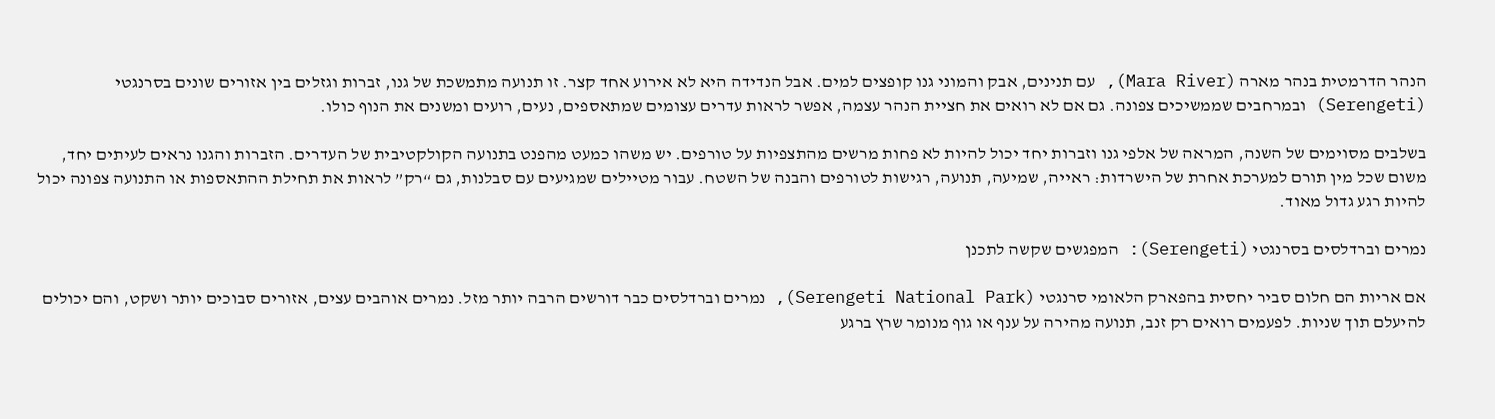הנהר הדרמטית בנהר מארה (Mara River), עם תנינים, אבק והמוני גנו קופצים למים. אבל הנדידה היא לא אירוע אחד קצר. זו תנועה מתמשכת של גנו, זברות וגזלים בין אזורים שונים בסרנגטי (Serengeti) ובמרחבים שממשיכים צפונה. גם אם לא רואים את חציית הנהר עצמה, אפשר לראות עדרים עצומים שמתאספים, נעים, רועים ומשנים את הנוף כולו.

בשלבים מסוימים של השנה, המראה של אלפי גנו וזברות יחד יכול להיות לא פחות מרשים מהתצפיות על טורפים. יש משהו כמעט מהפנט בתנועה הקולקטיבית של העדרים. הזברות והגנו נראים לעיתים יחד, משום שכל מין תורם למערכת אחרת של הישרדות: ראייה, שמיעה, תנועה, רגישות לטורפים והבנה של השטח. עבור מטיילים שמגיעים עם סבלנות, גם “רק” לראות את תחילת ההתאספות או התנועה צפונה יכול להיות רגע גדול מאוד.

נמרים וברדלסים בסרנגטי (Serengeti): המפגשים שקשה לתכנן

אם אריות הם חלום סביר יחסית בהפארק הלאומי סרנגטי (Serengeti National Park), נמרים וברדלסים כבר דורשים הרבה יותר מזל. נמרים אוהבים עצים, אזורים סבוכים יותר ושקט, והם יכולים להיעלם תוך שניות. לפעמים רואים רק זנב, תנועה מהירה על ענף או גוף מנומר שרץ ברגע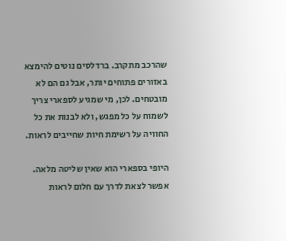שהרכב מתקרב. ברדלסים נוטים להימצא באזורים פתוחים יותר, אבל גם הם לא מובטחים. לכן, מי שמגיע לספארי צריך לשמוח על כל מפגש, ולא לבנות את כל החוויה על רשימת חיות שחייבים לראות.

היופי בספארי הוא שאין שליטה מלאה. אפשר לצאת לדרך עם חלום לראות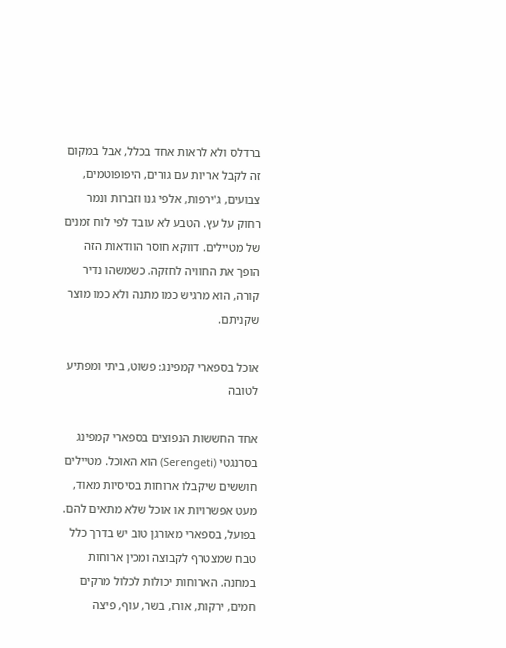ברדלס ולא לראות אחד בכלל, אבל במקום זה לקבל אריות עם גורים, היפופוטמים, צבועים, ג'ירפות, אלפי גנו וזברות ונמר רחוק על עץ. הטבע לא עובד לפי לוח זמנים של מטיילים. דווקא חוסר הוודאות הזה הופך את החוויה לחזקה. כשמשהו נדיר קורה, הוא מרגיש כמו מתנה ולא כמו מוצר שקניתם.

אוכל בספארי קמפינג: פשוט, ביתי ומפתיע לטובה

אחד החששות הנפוצים בספארי קמפינג בסרנגטי (Serengeti) הוא האוכל. מטיילים חוששים שיקבלו ארוחות בסיסיות מאוד, מעט אפשרויות או אוכל שלא מתאים להם. בפועל, בספארי מאורגן טוב יש בדרך כלל טבח שמצטרף לקבוצה ומכין ארוחות במחנה. הארוחות יכולות לכלול מרקים חמים, ירקות, אורז, בשר, עוף, פיצה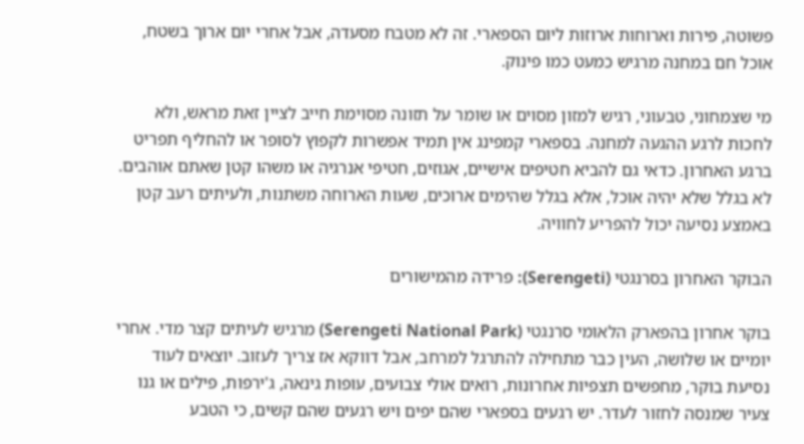פשוטה, פירות וארוחות ארוזות ליום הספארי. זה לא מטבח מסעדה, אבל אחרי יום ארוך בשטח, אוכל חם במחנה מרגיש כמעט כמו פינוק.

מי שצמחוני, טבעוני, רגיש למזון מסוים או שומר על תזונה מסוימת חייב לציין זאת מראש, ולא לחכות לרגע ההגעה למחנה. בספארי קמפינג אין תמיד אפשרות לקפוץ לסופר או להחליף תפריט ברגע האחרון. כדאי גם להביא חטיפים אישיים, אגוזים, חטיפי אנרגיה או משהו קטן שאתם אוהבים. לא בגלל שלא יהיה אוכל, אלא בגלל שהימים ארוכים, שעות הארוחה משתנות, ולעיתים רעב קטן באמצע נסיעה יכול להפריע לחוויה.

הבוקר האחרון בסרנגטי (Serengeti): פרידה מהמישורים

בוקר אחרון בהפארק הלאומי סרנגטי (Serengeti National Park) מרגיש לעיתים קצר מדי. אחרי יומיים או שלושה, העין כבר מתחילה להתרגל למרחב, אבל דווקא אז צריך לעזוב. יוצאים לעוד נסיעת בוקר, מחפשים תצפיות אחרונות, רואים אולי צבועים, עופות גינאה, ג'ירפות, פילים או גנו צעיר שמנסה לחזור לעדר. יש רגעים בספארי שהם יפים ויש רגעים שהם קשים, כי הטבע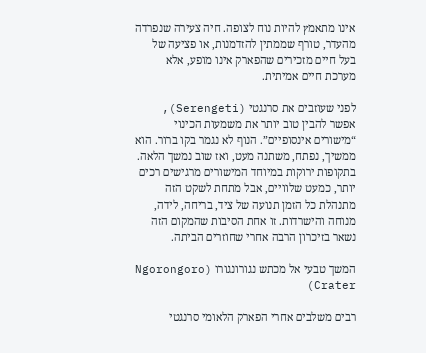אינו מתאמץ להיות נוח לצופה. חיה צעירה שנפרדה מהעדר, טורף שממתין להזדמנות, או פציעה של בעל חיים מזכירים שהפארק אינו מופע, אלא מערכת חיים אמיתית.

לפני שעוזבים את סרנגטי (Serengeti), אפשר להבין טוב יותר את משמעות הכינוי “מישורים אינסופיים”. הנוף לא נגמר בקו ברור. הוא ממשיך, נפתח, משתנה מעט, ואז שוב נמשך הלאה. בתקופות ירוקות במיוחד המישורים מרגישים רכים יותר, כמעט שלוויים, אבל מתחת לשקט הזה מתנהלת כל הזמן תנועה של ציד, בריחה, לידה, מנוחה והישרדות. זו אחת הסיבות שהמקום הזה נשאר בזיכרון הרבה אחרי שחוזרים הביתה.

המשך טבעי אל מכתש נגורונגורו (Ngorongoro Crater)

רבים משלבים אחרי הפארק הלאומי סרנגטי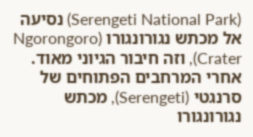(Serengeti National Park) נסיעה אל מכתש נגורונגורו (Ngorongoro Crater), וזה חיבור הגיוני מאוד. אחרי המרחבים הפתוחים של סרנגטי (Serengeti), מכתש נגורונגורו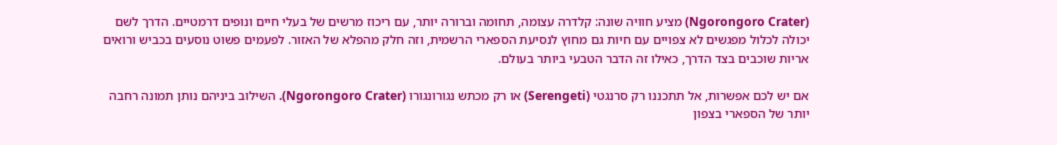(Ngorongoro Crater) מציע חוויה שונה: קלדרה עצומה, תחומה וברורה יותר, עם ריכוז מרשים של בעלי חיים ונופים דרמטיים. הדרך לשם יכולה לכלול מפגשים לא צפויים עם חיות גם מחוץ לנסיעת הספארי הרשמית, וזה חלק מהפלא של האזור. לפעמים פשוט נוסעים בכביש ורואים אריות שוכבים בצד הדרך, כאילו זה הדבר הטבעי ביותר בעולם.

אם יש לכם אפשרות, אל תתכננו רק סרנגטי (Serengeti) או רק מכתש נגורונגורו (Ngorongoro Crater). השילוב ביניהם נותן תמונה רחבה יותר של הספארי בצפון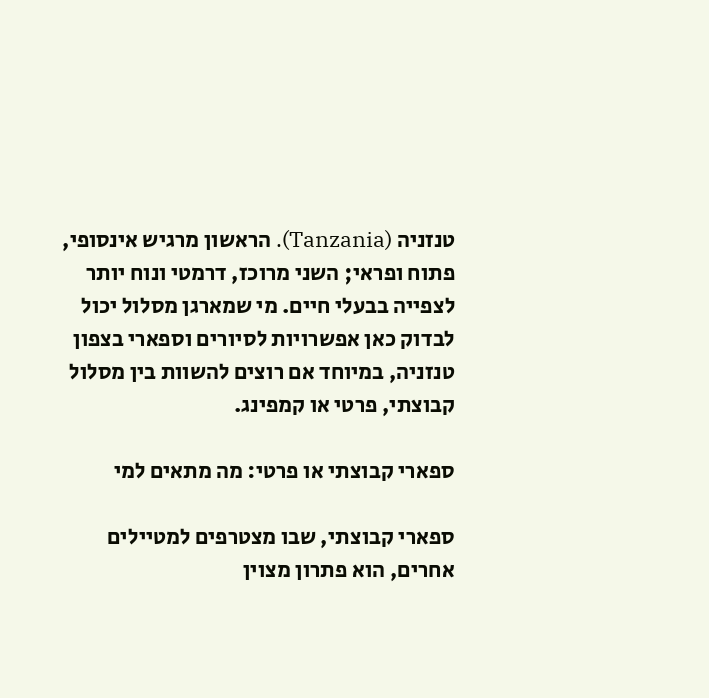טנזניה (Tanzania). הראשון מרגיש אינסופי, פתוח ופראי; השני מרוכז, דרמטי ונוח יותר לצפייה בבעלי חיים. מי שמארגן מסלול יכול לבדוק כאן אפשרויות לסיורים וספארי בצפון טנזניה, במיוחד אם רוצים להשוות בין מסלול קבוצתי, פרטי או קמפינג.

ספארי קבוצתי או פרטי: מה מתאים למי

ספארי קבוצתי, שבו מצטרפים למטיילים אחרים, הוא פתרון מצוין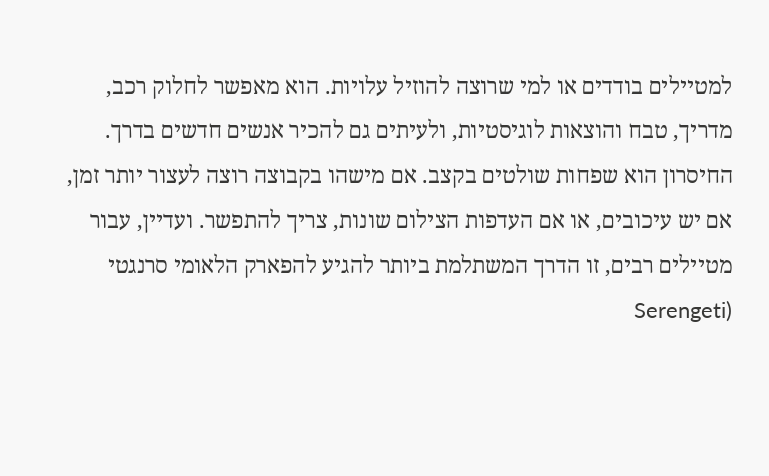למטיילים בודדים או למי שרוצה להוזיל עלויות. הוא מאפשר לחלוק רכב, מדריך, טבח והוצאות לוגיסטיות, ולעיתים גם להכיר אנשים חדשים בדרך. החיסרון הוא שפחות שולטים בקצב. אם מישהו בקבוצה רוצה לעצור יותר זמן, אם יש עיכובים, או אם העדפות הצילום שונות, צריך להתפשר. ועדיין, עבור מטיילים רבים, זו הדרך המשתלמת ביותר להגיע להפארק הלאומי סרנגטי (Serengeti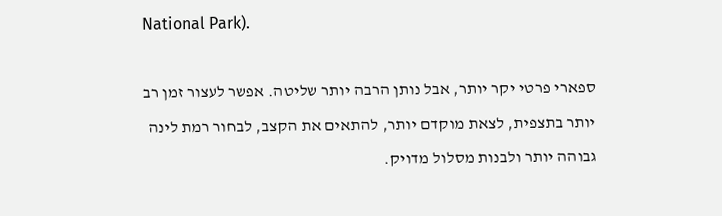National Park).

ספארי פרטי יקר יותר, אבל נותן הרבה יותר שליטה. אפשר לעצור זמן רב יותר בתצפית, לצאת מוקדם יותר, להתאים את הקצב, לבחור רמת לינה גבוהה יותר ולבנות מסלול מדויק.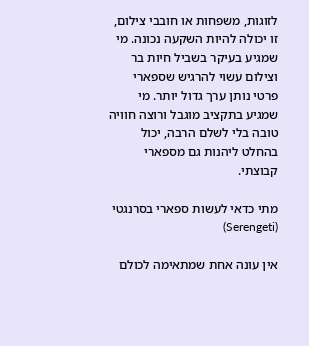לזוגות, משפחות או חובבי צילום, זו יכולה להיות השקעה נכונה. מי שמגיע בעיקר בשביל חיות בר וצילום עשוי להרגיש שספארי פרטי נותן ערך גדול יותר. מי שמגיע בתקציב מוגבל ורוצה חוויה טובה בלי לשלם הרבה, יכול בהחלט ליהנות גם מספארי קבוצתי.

מתי כדאי לעשות ספארי בסרנגטי (Serengeti)

אין עונה אחת שמתאימה לכולם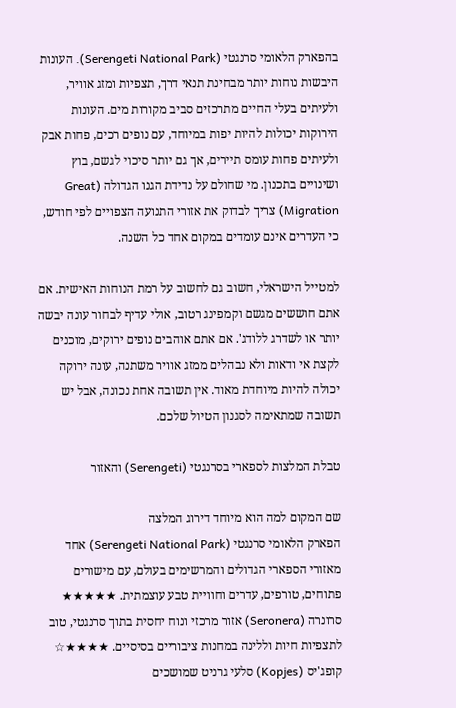בהפארק הלאומי סרנגטי (Serengeti National Park). העונות היבשות נוחות יותר מבחינת תנאי דרך, תצפיות ומזג אוויר, ולעיתים בעלי החיים מתרכזים סביב מקורות מים. העונות הירוקות יכולות להיות יפות במיוחד, עם נופים רכים, פחות אבק ולעיתים פחות עומס תיירים, אך גם יותר סיכוי לגשם, בוץ ושינויים בתכנון. מי שחולם על נדידת הגנו הגדולה (Great Migration) צריך לבדוק את אזורי התנועה הצפויים לפי חודש, כי העדרים אינם עומדים במקום אחד כל השנה.

למטייל הישראלי, חשוב גם לחשוב על רמת הנוחות האישית. אם אתם חוששים מגשם וקמפינג רטוב, אולי עדיף לבחור עונה יבשה יותר או לשדרג ללודג'. אם אתם אוהבים נופים ירוקים, מוכנים לקצת אי ודאות ולא נבהלים ממזג אוויר משתנה, עונה ירוקה יכולה להיות מיוחדת מאוד. אין תשובה אחת נכונה, אבל יש תשובה שמתאימה לסגנון הטיול שלכם.

טבלת המלצות לספארי בסרנגטי (Serengeti) והאזור

שם המקום למה הוא מיוחד דירוג המלצה
הפארק הלאומי סרנגטי (Serengeti National Park) אחד מאזורי הספארי הגדולים והמרשימים בעולם, עם מישורים פתוחים, טורפים, עדרים וחוויית טבע עוצמתית. ★★★★★
סרונרה (Seronera) אזור מרכזי ונוח יחסית בתוך סרנגטי, טוב לתצפיות חיות וללינה במחנות ציבוריים בסיסיים. ★★★★☆
קופג'יס (Kopjes) סלעי גרניט שמושכים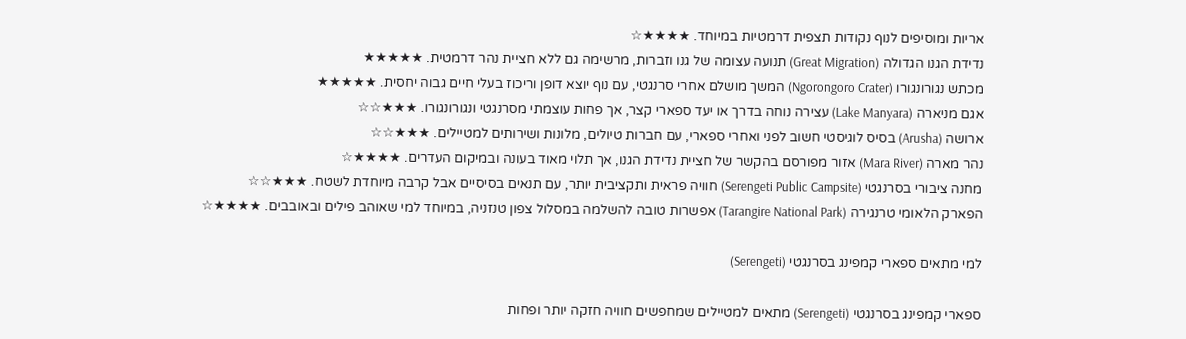אריות ומוסיפים לנוף נקודות תצפית דרמטיות במיוחד. ★★★★☆
נדידת הגנו הגדולה (Great Migration) תנועה עצומה של גנו וזברות, מרשימה גם ללא חציית נהר דרמטית. ★★★★★
מכתש נגורונגורו (Ngorongoro Crater) המשך מושלם אחרי סרנגטי, עם נוף יוצא דופן וריכוז בעלי חיים גבוה יחסית. ★★★★★
אגם מניארה (Lake Manyara) עצירה נוחה בדרך או יעד ספארי קצר, אך פחות עוצמתי מסרנגטי ונגורונגורו. ★★★☆☆
ארושה (Arusha) בסיס לוגיסטי חשוב לפני ואחרי ספארי, עם חברות טיולים, מלונות ושירותים למטיילים. ★★★☆☆
נהר מארה (Mara River) אזור מפורסם בהקשר של חציית נדידת הגנו, אך תלוי מאוד בעונה ובמיקום העדרים. ★★★★☆
מחנה ציבורי בסרנגטי (Serengeti Public Campsite) חוויה פראית ותקציבית יותר, עם תנאים בסיסיים אבל קרבה מיוחדת לשטח. ★★★☆☆
הפארק הלאומי טרנגירה (Tarangire National Park) אפשרות טובה להשלמה במסלול צפון טנזניה, במיוחד למי שאוהב פילים ובאובבים. ★★★★☆

למי מתאים ספארי קמפינג בסרנגטי (Serengeti)

ספארי קמפינג בסרנגטי (Serengeti) מתאים למטיילים שמחפשים חוויה חזקה יותר ופחות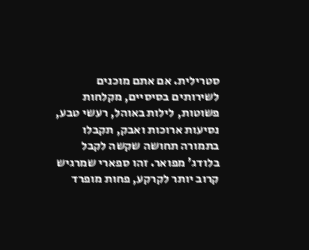סטרילית. אם אתם מוכנים לשירותים בסיסיים, מקלחות פשוטות, לילות באוהל, רעשי טבע, נסיעות ארוכות ואבק, תקבלו בתמורה תחושה שקשה לקבל בלודג' מפואר. זהו ספארי שמרגיש קרוב יותר לקרקע, פחות מופרד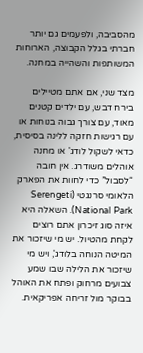מהסביבה, ולפעמים גם יותר חברתי בגלל הקבוצה, הארוחות המשותפות והשהייה במחנה.

מצד שני, אם אתם מטיילים בירח דבש, עם ילדים קטנים מאוד, עם צורך גבוה בנוחות או עם רגישות חזקה ללינה בסיסית, כדאי לשקול לודג' או מחנה אוהלים משודרג. אין חובה “לסבול” כדי לחוות את הפארק הלאומי סרנגטי (Serengeti National Park). השאלה היא איזה סוג זיכרון אתם רוצים לקחת מהטיול. יש מי שיזכור את המיטה הנוחה בלודג', ויש מי שיזכור את הלילה שבו שמע צבועים מרחוק ופתח את האוהל בבוקר מול זריחה אפריקאית.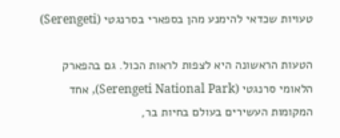טעויות שכדאי להימנע מהן בספארי בסרנגטי (Serengeti)

הטעות הראשונה היא לצפות לראות הכול. גם בהפארק הלאומי סרנגטי (Serengeti National Park), אחד המקומות העשירים בעולם בחיות בר,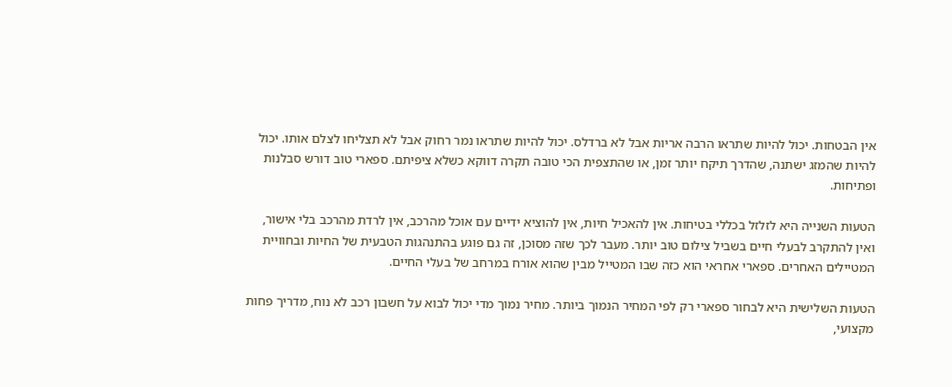אין הבטחות. יכול להיות שתראו הרבה אריות אבל לא ברדלס. יכול להיות שתראו נמר רחוק אבל לא תצליחו לצלם אותו. יכול להיות שהמזג ישתנה, שהדרך תיקח יותר זמן, או שהתצפית הכי טובה תקרה דווקא כשלא ציפיתם. ספארי טוב דורש סבלנות ופתיחות.

הטעות השנייה היא לזלזל בכללי בטיחות. אין להאכיל חיות, אין להוציא ידיים עם אוכל מהרכב, אין לרדת מהרכב בלי אישור, ואין להתקרב לבעלי חיים בשביל צילום טוב יותר. מעבר לכך שזה מסוכן, זה גם פוגע בהתנהגות הטבעית של החיות ובחוויית המטיילים האחרים. ספארי אחראי הוא כזה שבו המטייל מבין שהוא אורח במרחב של בעלי החיים.

הטעות השלישית היא לבחור ספארי רק לפי המחיר הנמוך ביותר. מחיר נמוך מדי יכול לבוא על חשבון רכב לא נוח, מדריך פחות מקצועי,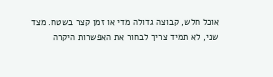אוכל חלש, קבוצה גדולה מדי או זמן קצר בשטח. מצד שני, לא תמיד צריך לבחור את האפשרות היקרה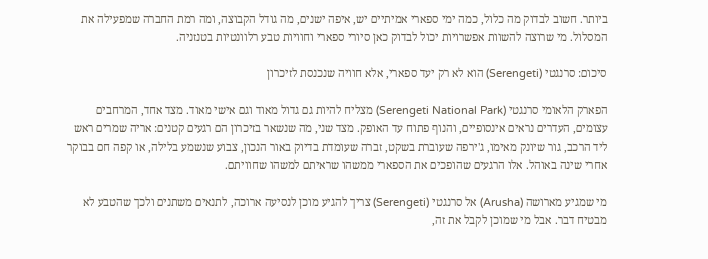ביותר. חשוב לבדוק מה כלול, כמה ימי ספארי אמיתיים יש, איפה ישנים, מה גודל הקבוצה, ומה רמת החברה שמפעילה את המסלול. מי שרוצה להשוות אפשרויות יכול לבדוק כאן סיורי ספארי וחוויות טבע רלוונטיות בטנזניה.

סיכום: סרנגטי (Serengeti) הוא לא רק יעד ספארי, אלא חוויה שנכנסת לזיכרון

הפארק הלאומי סרנגטי (Serengeti National Park) מצליח להיות גם גדול מאוד וגם אישי מאוד. מצד אחד, המרחבים עצומים, העדרים נראים אינסופיים, והנוף פתוח עד האופק. מצד שני, מה שנשאר בזיכרון הם רגעים קטנים: אריה שמרים ראש ליד הרכב, גור שיונק מאימו, ג'ירפה שעוברת בשקט, זברה שעומדת בדיוק באור הנכון, צבוע שנשמע בלילה, או קפה חם בבוקר אחרי שינה באוהל. אלו הרגעים שהופכים את הספארי ממשהו שראיתם למשהו שחוויתם.

מי שמגיע מארושה (Arusha) אל סרנגטי (Serengeti) צריך להגיע מוכן לנסיעה ארוכה, לתנאים משתנים ולכך שהטבע לא מבטיח דבר. אבל מי שמוכן לקבל את זה,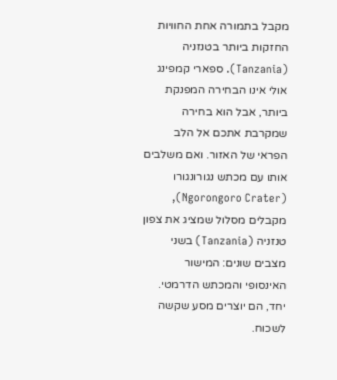מקבל בתמורה אחת החוויות החזקות ביותר בטנזניה (Tanzania). ספארי קמפינג אולי אינו הבחירה המפנקת ביותר, אבל הוא בחירה שמקרבת אתכם אל הלב הפראי של האזור. ואם משלבים אותו עם מכתש נגורונגורו (Ngorongoro Crater), מקבלים מסלול שמציג את צפון טנזניה (Tanzania) בשני מצבים שונים: המישור האינסופי והמכתש הדרמטי. יחד, הם יוצרים מסע שקשה לשכוח.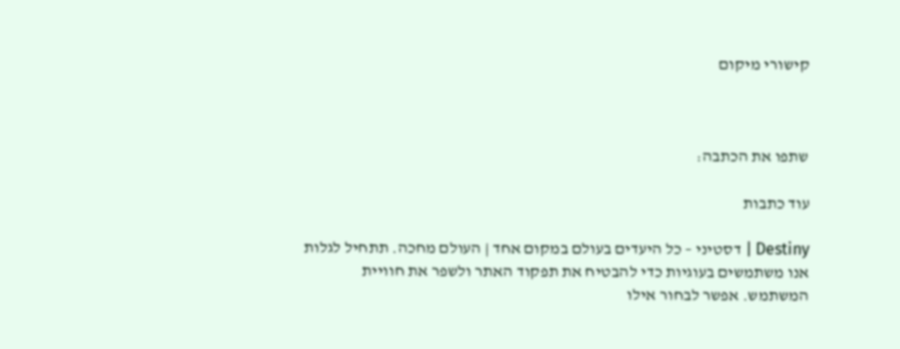קישורי מיקום



שתפו את הכתבה:

עוד כתבות

Destiny | דסטיני – כל היעדים בעולם במקום אחד | העולם מחכה. תתחיל לגלות אנו משתמשים בעוגיות כדי להבטיח את תפקוד האתר ולשפר את חוויית המשתמש. אפשר לבחור אילו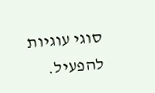סוגי עוגיות להפעיל.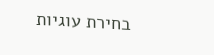בחירת עוגיות